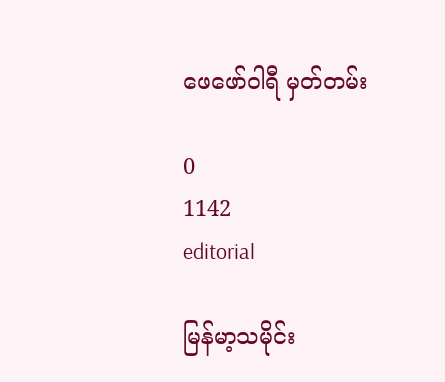ဖေဖော်ဝါရီ မှတ်တမ်း

0
1142
editorial

မြန်မာ့သမိုင်း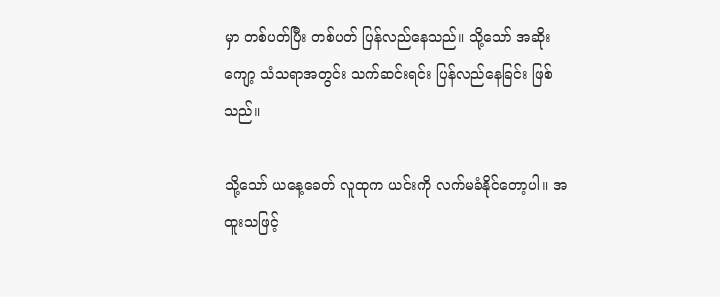မှာ တစ်ပတ်ပြီး တစ်ပတ် ပြန်လည်နေသည်။ သို့သော် အဆိုးကျော့ သံသရာအတွင်း သက်ဆင်းရင်း ပြန်လည်နေခြင်း ဖြစ်သည်။

သို့သော် ယနေ့ခေတ် လူထုက ယင်းကို လက်မခံနိုင်တော့ပါ။ အထူးသဖြင့်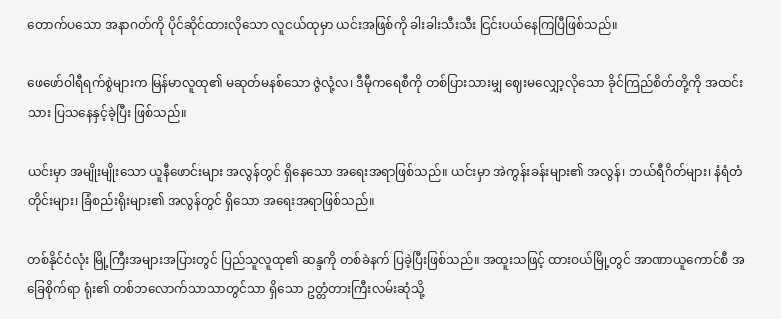တောက်ပသော အနာဂတ်ကို ပိုင်ဆိုင်ထားလိုသော လူငယ်ထုမှာ ယင်းအဖြစ်ကို ခါးခါးသီးသီး ငြင်းပယ်နေကြပြီဖြစ်သည်။

ဖေဖော်ဝါရီရက်စွဲများက မြန်မာလူထု၏ မဆုတ်မနစ်သော ဇွဲလုံ့လ၊ ဒီမီုကရေစီကို တစ်ပြားသားမျှ ဈေးမလျှော့လိုသော ခိုင်ကြည်စိတ်တို့ကို အထင်းသား ပြသနေနှင့်ခဲ့ပြီး ဖြစ်သည်။

ယင်းမှာ အမျိုးမျိုးသော ယူနီဖောင်းများ အလွန်တွင် ရှိနေသော အရေးအရာဖြစ်သည်။ ယင်းမှာ အဲကွန်းခန်းများ၏ အလွန်၊ ဘယ်ရီဂိတ်များ၊ နံရံတံတိုင်းများ၊ ခြံစည်းရိုးများ၏ အလွန်တွင် ရှိသော အရေးအရာဖြစ်သည်။

တစ်နိုင်ငံလုံး မြို့ကြီးအများအပြားတွင် ပြည်သူလူထု၏ ဆန္ဒကို တစ်ခဲနက် ပြခဲ့ပြီးဖြစ်သည်။ အထူးသဖြင့် ထားဝယ်မြို့တွင် အာဏာယူကောင်စီ အခြေစိုက်ရာ ရုံး၏ တစ်ဘလောက်သာသာတွင်သာ ရှိသော ဥတ္တံတားကြီးလမ်းဆုံသို့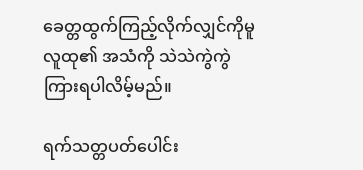ခေတ္တထွက်ကြည့်လိုက်လျှင်ကိုမူ လူထု၏ အသံကို သဲသဲကွဲကွဲကြားရပါလိမ့်မည်။

ရက်သတ္တပတ်ပေါင်း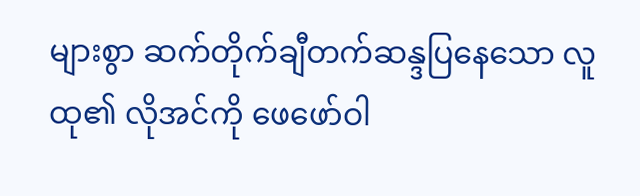များစွာ ဆက်တိုက်ချီတက်ဆန္ဒပြနေသော လူထု၏ လိုအင်ကို ဖေဖော်ဝါ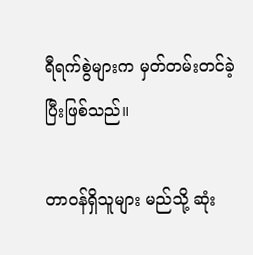ရီရက်စွဲများက မှတ်တမ်းတင်ခဲ့ပြီးဖြစ်သည်။

တာဝန်ရှိသူများ မည်သို့ ဆုံး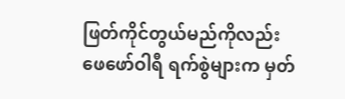ဖြတ်ကိုင်တွယ်မည်ကိုလည်း ဖေဖော်ဝါရီ ရက်စွဲများက မှတ်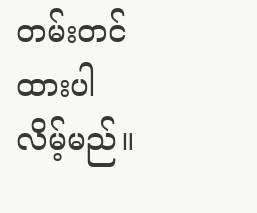တမ်းတင်ထားပါလိမ့်မည်။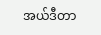အယ်ဒီတာ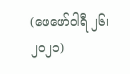(ဖေဖော်ဝါရီ ၂၆၊ ၂၀၂၁)